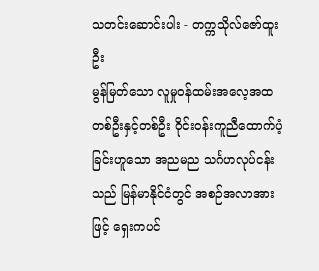သတင်းဆောင်းပါး - တက္ကသိုလ်ဇော်ထူးဦး
မွန်မြတ်သော လူမှုဝန်ထမ်းအလေ့အထတစ်ဦးနှင့်တစ်ဦး ဝိုင်းဝန်းကူညီထောက်ပံ့ခြင်းဟူသော အညမည သင်္ဂဟလုပ်ငန်းသည် မြန်မာနိုင်ငံတွင် အစဉ်အလာအားဖြင့် ရှေးကပင်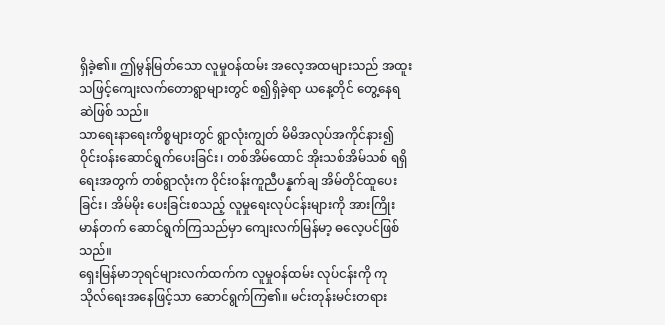ရှိခဲ့၏။ ဤမွန်မြတ်သော လူမှုဝန်ထမ်း အလေ့အထများသည် အထူးသဖြင့်ကျေးလက်တောရွာများတွင် စ၍ရှိခဲ့ရာ ယနေ့တိုင် တွေ့နေရဆဲဖြစ် သည်။
သာရေးနာရေးကိစ္စများတွင် ရွာလုံးကျွတ် မိမိအလုပ်အကိုင်နား၍ ဝိုင်းဝန်းဆောင်ရွက်ပေးခြင်း၊ တစ်အိမ်ထောင် အိုးသစ်အိမ်သစ် ရရှိရေးအတွက် တစ်ရွာလုံးက ဝိုင်းဝန်းကူညီပန္နက်ချ အိမ်တိုင်ထူပေးခြင်း၊ အိမ်မိုး ပေးခြင်းစသည့် လူမှုရေးလုပ်ငန်းများကို အားကြိုးမာန်တက် ဆောင်ရွက်ကြသည်မှာ ကျေးလက်မြန်မာ့ ဓလေ့ပင်ဖြစ်သည်။
ရှေးမြန်မာဘုရင်များလက်ထက်က လူမှုဝန်ထမ်း လုပ်ငန်းကို ကုသိုလ်ရေးအနေဖြင့်သာ ဆောင်ရွက်ကြ၏။ မင်းတုန်းမင်းတရား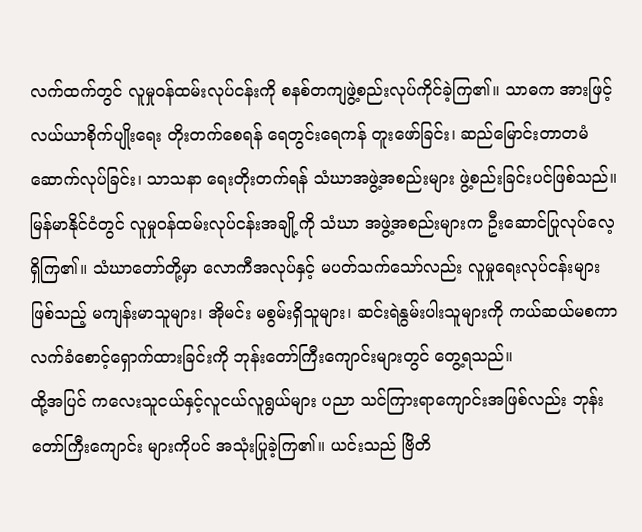လက်ထက်တွင် လူမှုဝန်ထမ်းလုပ်ငန်းကို စနစ်တကျဖွဲ့စည်းလုပ်ကိုင်ခဲ့ကြ၏။ သာဓက အားဖြင့်လယ်ယာစိုက်ပျိုးရေး တိုးတက်စေရန် ရေတွင်းရေကန် တူးဖော်ခြင်း၊ ဆည်မြောင်းတာတမံ ဆောက်လုပ်ခြင်း၊ သာသနာ ရေးတိုးတက်ရန် သံဃာအဖွဲ့အစည်းများ ဖွဲ့စည်းခြင်းပင်ဖြစ်သည်။
မြန်မာနိုင်ငံတွင် လူမှုဝန်ထမ်းလုပ်ငန်းအချို့ကို သံဃာ အဖွဲ့အစည်းများက ဦးဆောင်ပြုလုပ်လေ့ရှိကြ၏။ သံဃာတော်တို့မှာ လောကီအလုပ်နှင့် မပတ်သက်သော်လည်း လူမှုရေးလုပ်ငန်းများဖြစ်သည့် မကျန်းမာသူများ၊ အိုမင်း မစွမ်းရှိသူများ၊ ဆင်းရဲနွမ်းပါးသူများကို ကယ်ဆယ်မစကာ လက်ခံစောင့်ရှောက်ထားခြင်းကို ဘုန်းတော်ကြီးကျောင်းများတွင် တွေ့ရသည်။
ထို့အပြင် ကလေးသူငယ်နှင့်လူငယ်လူရွယ်များ ပညာ သင်ကြားရာကျောင်းအဖြစ်လည်း ဘုန်းတော်ကြီးကျောင်း များကိုပင် အသုံးပြုခဲ့ကြ၏။ ယင်းသည် ဗြိတိ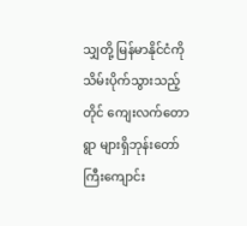သျှတို့ မြန်မာနိုင်ငံကို သိမ်းပိုက်သွားသည့်တိုင် ကျေးလက်တောရွာ များရှိဘုန်းတော်ကြီးကျောင်း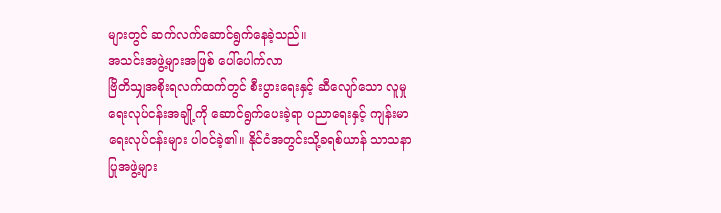များတွင် ဆက်လက်ဆောင်ရွက်နေခဲ့သည်။
အသင်းအဖွဲ့များအဖြစ် ပေါ်ပေါက်လာ
ဗြိတိသျှအစိုးရလက်ထက်တွင် စီးပွားရေးနှင့် ဆီလျော်သော လူမှုရေးလုပ်ငန်းအချို့ကို ဆောင်ရွက်ပေးခဲ့ရာ ပညာရေးနှင့် ကျန်းမာရေးလုပ်ငန်းများ ပါဝင်ခဲ့၏။ နိုင်ငံအတွင်းသို့ခရစ်ယာန် သာသနာပြုအဖွဲ့များ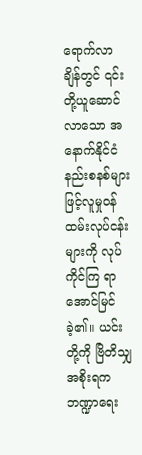ရောက်လာ ချိန်တွင် ၎င်းတို့ယူဆောင်လာသော အနောက်နိုင်ငံနည်းစနစ်များဖြင့်လူမှုဝန်ထမ်းလုပ်ငန်းများကို လုပ်ကိုင်ကြ ရာ အောင်မြင်ခဲ့၏။ ယင်းတို့ကို ဗြိတိသျှအစိုးရက ဘဏ္ဍာရေး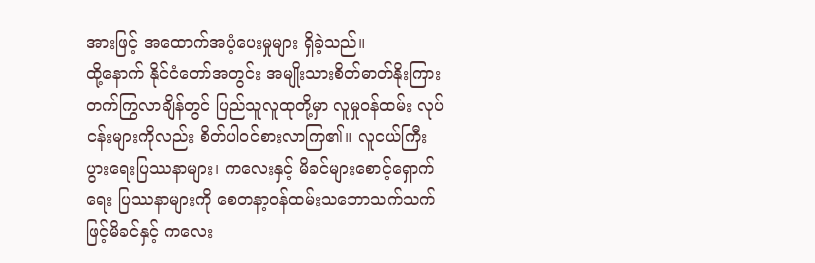အားဖြင့် အထောက်အပံ့ပေးမှုများ ရှိခဲ့သည်။
ထို့နောက် နိုင်ငံတော်အတွင်း အမျိုးသားစိတ်ဓာတ်နိုးကြားတက်ကြွလာချိန်တွင် ပြည်သူလူထုတို့မှာ လူမှုဝန်ထမ်း လုပ်ငန်းများကိုလည်း စိတ်ပါဝင်စားလာကြ၏။ လူငယ်ကြီး ပွားရေးပြဿနာများ၊ ကလေးနှင့် မိခင်များစောင့်ရှောက်ရေး ပြဿနာများကို စေတနာ့ဝန်ထမ်းသဘောသက်သက်ဖြင့်မိခင်နှင့် ကလေး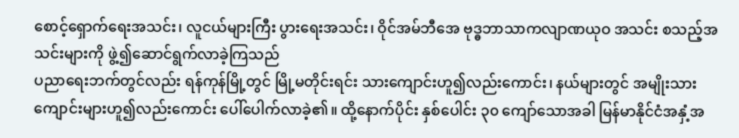စောင့်ရှောက်ရေးအသင်း၊ လူငယ်များကြီး ပွားရေးအသင်း၊ ဝိုင်အမ်ဘီအေ ဗုဒ္ဓဘာသာကလျာဏယုဝ အသင်း စသည့်အသင်းများကို ဖွဲ့၍ဆောင်ရွက်လာခဲ့ကြသည်
ပညာရေးဘက်တွင်လည်း ရန်ကုန်မြို့တွင် မြို့မတိုင်းရင်း သားကျောင်းဟူ၍လည်းကောင်း၊ နယ်များတွင် အမျိုးသား ကျောင်းများဟူ၍လည်းကောင်း ပေါ်ပေါက်လာခဲ့၏။ ထို့နောက်ပိုင်း နှစ်ပေါင်း ၃၀ ကျော်သောအခါ မြန်မာနိုင်ငံအနှံ့အ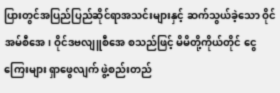ပြားတွင်အပြည်ပြည်ဆိုင်ရာအသင်းများနှင့် ဆက်သွယ်ခဲ့သော ဝိုင်အမ်စီအေ၊ ဝိုင်ဒဗလျူစီအေ စသည်ဖြင့် မိမိတို့ကိုယ်တိုင် ငွေကြေးများ ရှာဖွေလျက် ဖွဲ့စည်းတည်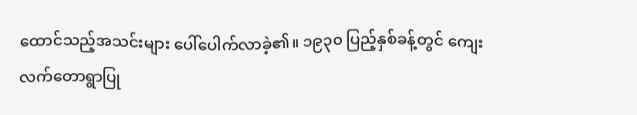ထောင်သည့်အသင်းများ ပေါ်ပေါက်လာခဲ့၏။ ၁၉၃၀ ပြည့်နှစ်ခန့်တွင် ကျေးလက်တောရွာပြု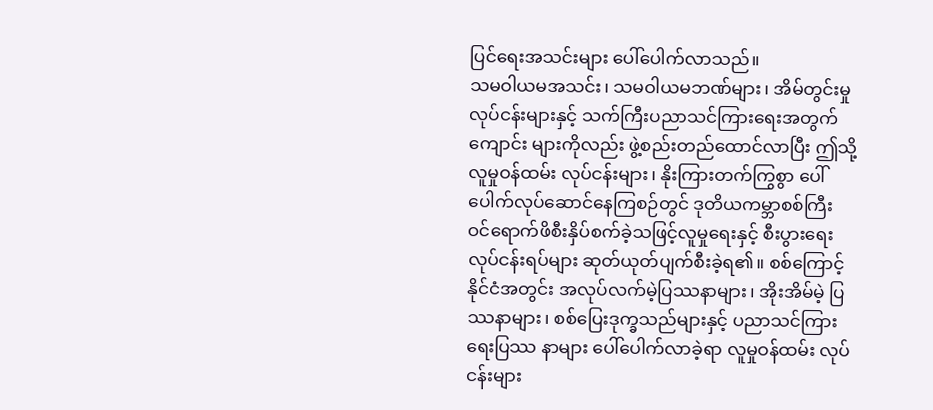ပြင်ရေးအသင်းများ ပေါ်ပေါက်လာသည်။
သမဝါယမအသင်း၊ သမဝါယမဘဏ်များ၊ အိမ်တွင်းမှုလုပ်ငန်းများနှင့် သက်ကြီးပညာသင်ကြားရေးအတွက် ကျောင်း များကိုလည်း ဖွဲ့စည်းတည်ထောင်လာပြီး ဤသို့လူမှုဝန်ထမ်း လုပ်ငန်းများ၊ နိုးကြားတက်ကြွစွာ ပေါ်ပေါက်လုပ်ဆောင်နေကြစဉ်တွင် ဒုတိယကမ္ဘာစစ်ကြီး ဝင်ရောက်ဖိစီးနှိပ်စက်ခဲ့သဖြင့်လူမှုရေးနှင့် စီးပွားရေး လုပ်ငန်းရပ်များ ဆုတ်ယုတ်ပျက်စီးခဲ့ရ၏။ စစ်ကြောင့် နိုင်ငံအတွင်း အလုပ်လက်မဲ့ပြဿနာများ၊ အိုးအိမ်မဲ့ ပြဿနာများ၊ စစ်ပြေးဒုက္ခသည်များနှင့် ပညာသင်ကြားရေးပြဿ နာများ ပေါ်ပေါက်လာခဲ့ရာ လူမှုဝန်ထမ်း လုပ်ငန်းများ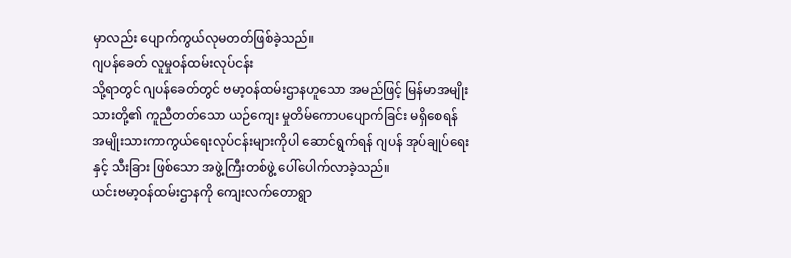မှာလည်း ပျောက်ကွယ်လုမတတ်ဖြစ်ခဲ့သည်။
ဂျပန်ခေတ် လူမှုဝန်ထမ်းလုပ်ငန်း
သို့ရာတွင် ဂျပန်ခေတ်တွင် ဗမာ့ဝန်ထမ်းဌာနဟူသော အမည်ဖြင့် မြန်မာအမျိုးသားတို့၏ ကူညီတတ်သော ယဉ်ကျေး မှုတိမ်ကောပပျောက်ခြင်း မရှိစေရန် အမျိုးသားကာကွယ်ရေးလုပ်ငန်းများကိုပါ ဆောင်ရွက်ရန် ဂျပန် အုပ်ချုပ်ရေးနှင့် သီးခြား ဖြစ်သော အဖွဲ့ကြီးတစ်ဖွဲ့ ပေါ်ပေါက်လာခဲ့သည်။
ယင်းဗမာ့ဝန်ထမ်းဌာနကို ကျေးလက်တောရွာ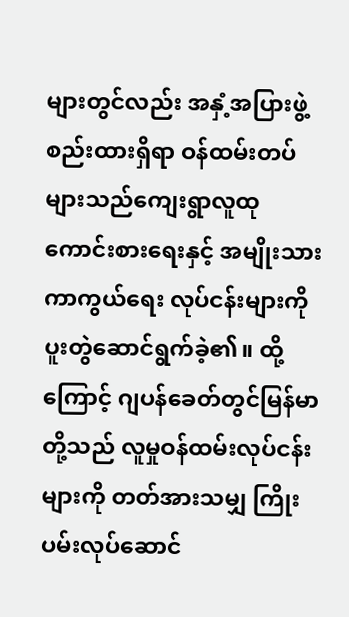များတွင်လည်း အနှံ့အပြားဖွဲ့စည်းထားရှိရာ ဝန်ထမ်းတပ် များသည်ကျေးရွာလူထုကောင်းစားရေးနှင့် အမျိုးသားကာကွယ်ရေး လုပ်ငန်းများကို ပူးတွဲဆောင်ရွက်ခဲ့၏။ ထို့ကြောင့် ဂျပန်ခေတ်တွင်မြန်မာတို့သည် လူမှုဝန်ထမ်းလုပ်ငန်းများကို တတ်အားသမျှ ကြိုးပမ်းလုပ်ဆောင်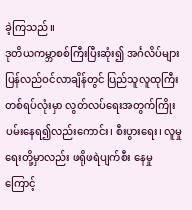ခဲ့ကြသည်။
ဒုတိယကမ္ဘာစစ်ကြီးပြီးဆုံး၍ အင်္ဂလိပ်များ ပြန်လည်ဝင်လာချိန်တွင် ပြည်သူလူထုကြီးတစ်ရပ်လုံးမှာ လွတ်လပ်ရေးအတွက်ကြိုးပမ်းနေရ၍လည်းကောင်း၊ စီးပွားရေး၊ လူမှုရေးတို့မှာလည်း ဖရိုဖရဲပျက်စီး နေမှုကြောင့်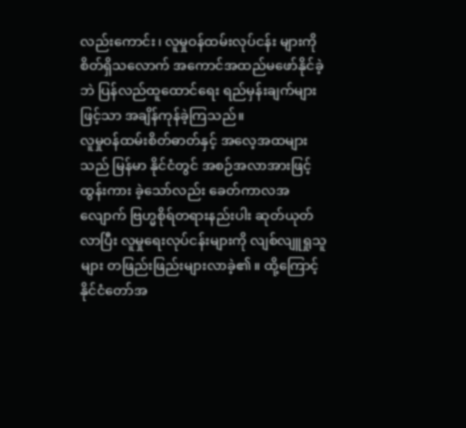လည်းကောင်း၊ လူမှုဝန်ထမ်းလုပ်ငန်း များကို စိတ်ရှိသလောက် အကောင်အထည်မဖော်နိုင်ခဲ့ဘဲ ပြန်လည်ထူထောင်ရေး ရည်မှန်းချက်များဖြင့်သာ အချိန်ကုန်ခဲ့ကြသည်။
လူမှုဝန်ထမ်းစိတ်ဓာတ်နှင့် အလေ့အထများသည် မြန်မာ နိုင်ငံတွင် အစဉ်အလာအားဖြင့် ထွန်းကား ခဲ့သော်လည်း ခေတ်ကာလအလျောက် ဗြဟ္မစိုရ်တရားနည်းပါး ဆုတ်ယုတ်လာပြီး လူမှုရေးလုပ်ငန်းများကို လျစ်လျူရှုသူများ တဖြည်းဖြည်းများလာခဲ့၏။ ထို့ကြောင့်နိုင်ငံတော်အ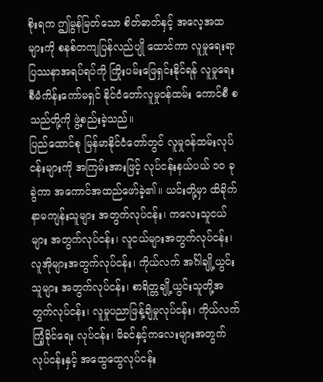စိုးရက ဤမွန်မြတ်သော စိတ်ဓာတ်နှင့် အလေ့အထများကို စနစ်တကျပြန်လည်ပျို ထောင်ကာ လူမှုရေးရာပြဿနာအရပ်ရပ်ကို ကြိုးပမ်းဖြေရှင်းနိုင်ရန် လူမှုရေးစီမံကိန်းကော်မရှင် နိုင်ငံတော်လူမှုဝန်ထမ်း ကောင်စီ စသည်တို့ကို ဖွဲ့စည်းခဲ့သည်။
ပြည်ထောင်စု မြန်မာနိုင်ငံတော်တွင် လူမှုဝန်ထမ်းလုပ်ငန်းများကို အကြမ်းအားဖြင့် လုပ်ငန်းနယ်ပယ် ၁၀ ခု ခွဲကာ အကောင်အထည်ဖော်ခဲ့၏။ ယင်းတို့မှာ ထိခိုက်နာမကျန်းသူများ အတွက်လုပ်ငန်း၊ ကလေးသူငယ်များ အတွက်လုပ်ငန်း၊ လူငယ်များအတွက်လုပ်ငန်း၊ လူအိုများအတွက်လုပ်ငန်း၊ ကိုယ်လက် အင်္ဂါချို့ယွင်းသူများ အတွက်လုပ်ငန်း၊ စာရိတ္တချို့ယွင်းသူတို့အတွက်လုပ်ငန်း၊ လူမှုပညာဖြန့်ချိမှုလုပ်ငန်း၊ ကိုယ်လက်ကြံ့ခိုင်ရေး လုပ်ငန်း၊ မိခင်နှင့်ကလေးများအတွက်လုပ်ငန်းနှင့် အထွေထွေလုပ်ငန်း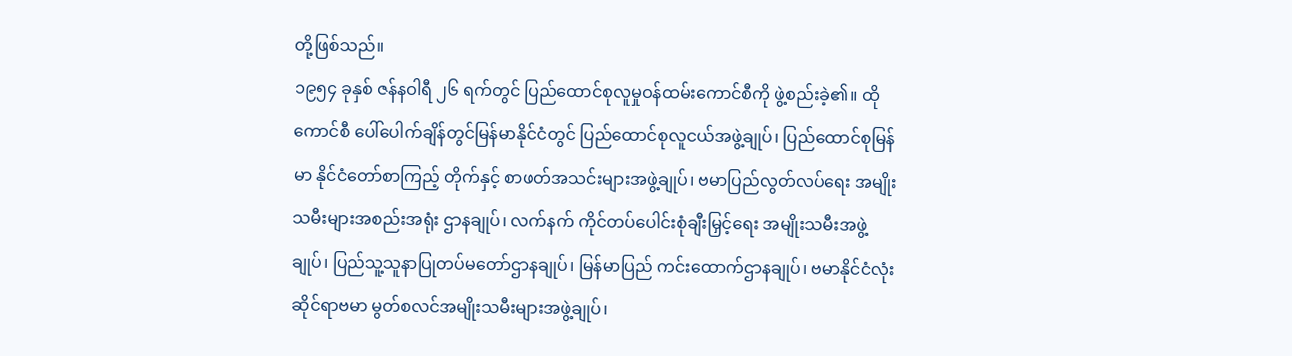တို့ဖြစ်သည်။
၁၉၅၄ ခုနှစ် ဇန်နဝါရီ ၂၆ ရက်တွင် ပြည်ထောင်စုလူမှုဝန်ထမ်းကောင်စီကို ဖွဲ့စည်းခဲ့၏။ ထိုကောင်စီ ပေါ်ပေါက်ချိန်တွင်မြန်မာနိုင်ငံတွင် ပြည်ထောင်စုလူငယ်အဖွဲ့ချုပ်၊ ပြည်ထောင်စုမြန်မာ နိုင်ငံတော်စာကြည့် တိုက်နှင့် စာဖတ်အသင်းများအဖွဲ့ချုပ်၊ ဗမာပြည်လွတ်လပ်ရေး အမျိုးသမီးများအစည်းအရုံး ဌာနချုပ်၊ လက်နက် ကိုင်တပ်ပေါင်းစုံချီးမြှင့်ရေး အမျိုးသမီးအဖွဲ့ချုပ်၊ ပြည်သူ့သူနာပြုတပ်မတော်ဌာနချုပ်၊ မြန်မာပြည် ကင်းထောက်ဌာနချုပ်၊ ဗမာနိုင်ငံလုံးဆိုင်ရာဗမာ မွတ်စလင်အမျိုးသမီးများအဖွဲ့ချုပ်၊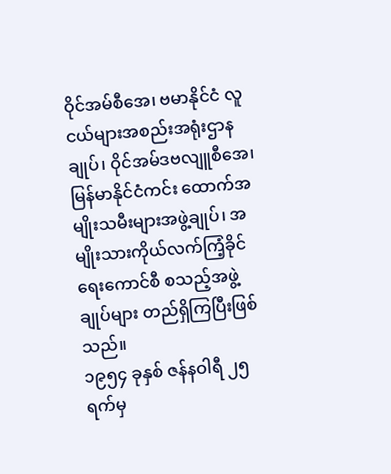ဝိုင်အမ်စီအေ၊ ဗမာနိုင်ငံ လူငယ်များအစည်းအရုံးဌာနချုပ်၊ ဝိုင်အမ်ဒဗလျူစီအေ၊ မြန်မာနိုင်ငံကင်း ထောက်အမျိုးသမီးများအဖွဲ့ချုပ်၊ အမျိုးသားကိုယ်လက်ကြံ့ခိုင်ရေးကောင်စီ စသည့်အဖွဲ့ချုပ်များ တည်ရှိကြပြီးဖြစ်သည်။
၁၉၅၄ ခုနှစ် ဇန်နဝါရီ ၂၅ ရက်မှ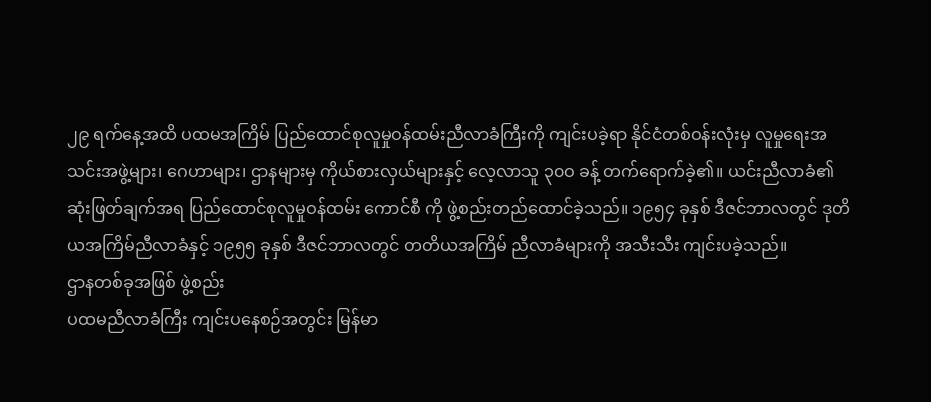၂၉ ရက်နေ့အထိ ပထမအကြိမ် ပြည်ထောင်စုလူမှုဝန်ထမ်းညီလာခံကြီးကို ကျင်းပခဲ့ရာ နိုင်ငံတစ်ဝန်းလုံးမှ လူမှုရေးအသင်းအဖွဲ့များ၊ ဂေဟာများ၊ ဌာနများမှ ကိုယ်စားလှယ်များနှင့် လေ့လာသူ ၃၀ဝ ခန့် တက်ရောက်ခဲ့၏။ ယင်းညီလာခံ၏ ဆုံးဖြတ်ချက်အရ ပြည်ထောင်စုလူမှုဝန်ထမ်း ကောင်စီ ကို ဖွဲ့စည်းတည်ထောင်ခဲ့သည်။ ၁၉၅၄ ခုနှစ် ဒီဇင်ဘာလတွင် ဒုတိယအကြိမ်ညီလာခံနှင့် ၁၉၅၅ ခုနှစ် ဒီဇင်ဘာလတွင် တတိယအကြိမ် ညီလာခံများကို အသီးသီး ကျင်းပခဲ့သည်။
ဌာနတစ်ခုအဖြစ် ဖွဲ့စည်း
ပထမညီလာခံကြီး ကျင်းပနေစဉ်အတွင်း မြန်မာ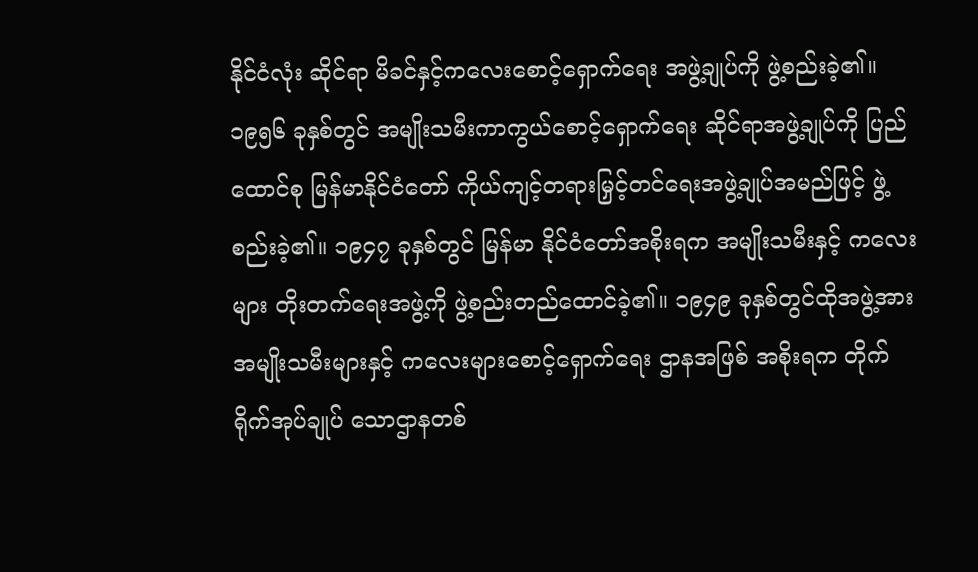နိုင်ငံလုံး ဆိုင်ရာ မိခင်နှင့်ကလေးစောင့်ရှောက်ရေး အဖွဲ့ချုပ်ကို ဖွဲ့စည်းခဲ့၏။ ၁၉၅၆ ခုနှစ်တွင် အမျိုးသမီးကာကွယ်စောင့်ရှောက်ရေး ဆိုင်ရာအဖွဲ့ချုပ်ကို ပြည်ထောင်စု မြန်မာနိုင်ငံတော် ကိုယ်ကျင့်တရားမြှင့်တင်ရေးအဖွဲ့ချုပ်အမည်ဖြင့် ဖွဲ့စည်းခဲ့၏။ ၁၉၄၇ ခုနှစ်တွင် မြန်မာ နိုင်ငံတော်အစိုးရက အမျိုးသမီးနှင့် ကလေးများ တိုးတက်ရေးအဖွဲ့ကို ဖွဲ့စည်းတည်ထောင်ခဲ့၏။ ၁၉၄၉ ခုနှစ်တွင်ထိုအဖွဲ့အား အမျိုးသမီးများနှင့် ကလေးများစောင့်ရှောက်ရေး ဌာနအဖြစ် အစိုးရက တိုက်ရိုက်အုပ်ချုပ် သောဌာနတစ်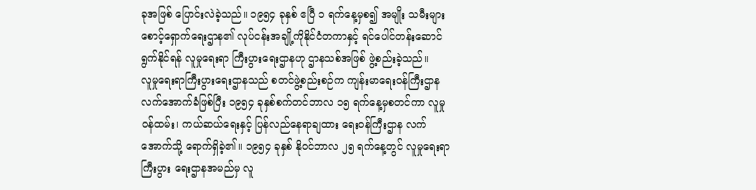ခုအဖြစ် ပြောင်းလဲခဲ့သည်။ ၁၉၅၄ ခုနှစ် ဧပြီ ၁ ရက်နေ့မှစ၍ အမျိုး သမီးများစောင့်ရှောက်ရေးဌာန၏ လုပ်ငန်းအချို့ကိုနိုင်ငံတကာနှင့် ရင်ပေါင်တန်းဆောင်ရွက်နိုင်ရန် လူမှုရေးရာ ကြီးပွားရေးဌာနဟု ဌာနသစ်အဖြစ် ဖွဲ့စည်းခဲ့သည်။
လူမှုရေးရာကြီးပွားရေးဌာနသည် စတင်ဖွဲ့စည်းစဉ်က ကျန်းမာရေးဝန်ကြီးဌာနလက်အောက်ခံဖြစ်ပြီး ၁၉၅၄ ခုနှစ်စက်တင်ဘာလ ၁၅ ရက်နေ့မှစတင်ကာ လူမှုဝန်ထမ်း၊ ကယ်ဆယ်ရေးနှင့် ပြန်လည်နေရာချထား ရေးဝန်ကြီးဌာန လက်အောက်သို့ ရောက်ရှိခဲ့၏။ ၁၉၅၄ ခုနှစ် နိုဝင်ဘာလ ၂၅ ရက်နေ့တွင် လူမှုရေးရာ ကြီးပွား ရေးဌာနအမည်မှ လူ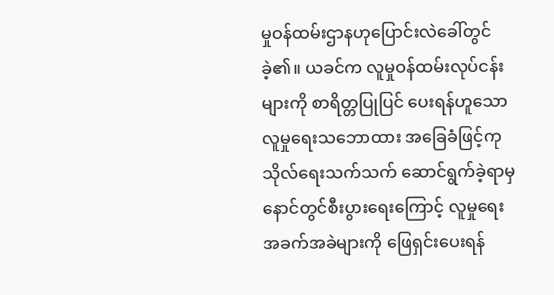မှုဝန်ထမ်းဌာနဟုပြောင်းလဲခေါ်တွင်ခဲ့၏။ ယခင်က လူမှုဝန်ထမ်းလုပ်ငန်းများကို စာရိတ္တပြုပြင် ပေးရန်ဟူသော လူမှုရေးသဘောထား အခြေခံဖြင့်ကုသိုလ်ရေးသက်သက် ဆောင်ရွက်ခဲ့ရာမှ နောင်တွင်စီးပွားရေးကြောင့် လူမှုရေး အခက်အခဲများကို ဖြေရှင်းပေးရန်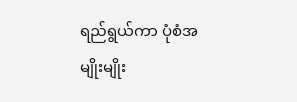ရည်ရွယ်ကာ ပုံစံအမျိုးမျိုး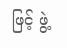ဖြင့် ဖွဲ့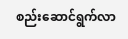စည်းဆောင်ရွက်လာ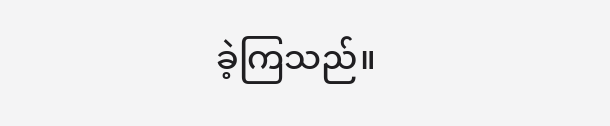ခဲ့ကြသည်။